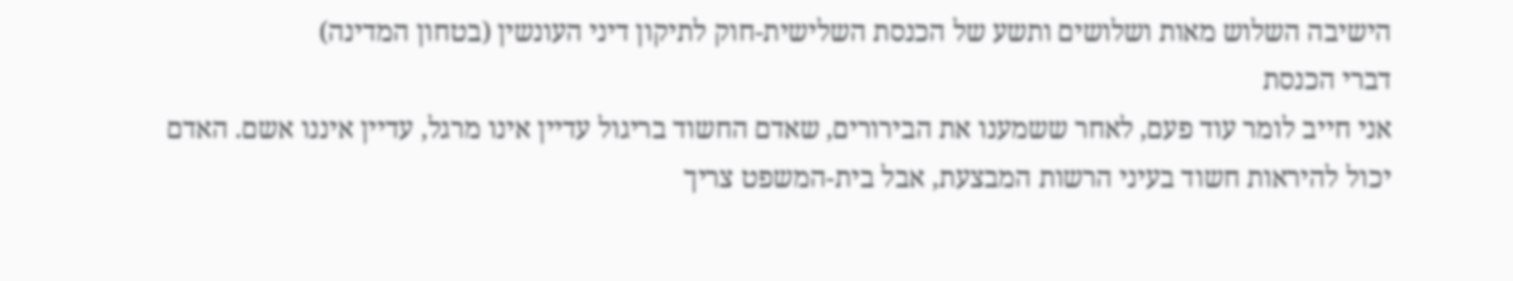הישיבה השלוש מאות ושלושים ותשע של הכנסת השלישית-חוק לתיקון דיני העונשין (בטחון המדינה)
דברי הכנסת
אני חייב לומר עוד פעם, לאחר ששמענו את הבירורים, שאדם החשוד בריגול עדיין אינו מרגל, עדיין איננו אשם. האדם יכול להיראות חשוד בעיני הרשות המבצעת, אבל בית-המשפט צריך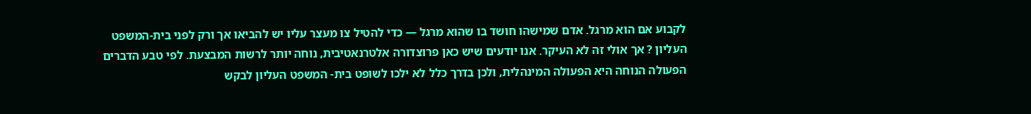לקבוע אם הוא מרגל. אדם שמישהו חושד בו שהוא מרגל — כדי להטיל צו מעצר עליו יש להביאו אך ורק לפני בית-המשפט העליון ? אך אולי זה לא העיקר. אנו יודעים שיש כאן פרוצדורה אלטרנאטיבית, נוחה יותר לרשות המבצעת. לפי טבע הדברים הפעולה הנוחה היא הפעולה המינהלית, ולכן בדרך כלל לא ילכו לשופט בית- המשפט העליון לבקש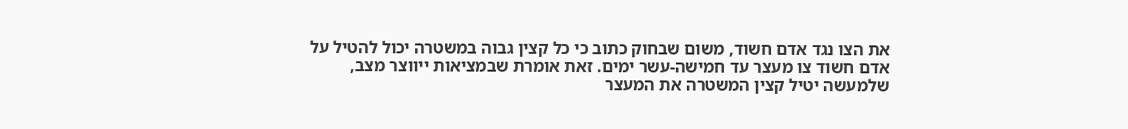את הצו נגד אדם חשוד, משום שבחוק כתוב כי כל קצין גבוה במשטרה יכול להטיל על אדם חשוד צו מעצר עד חמישה-עשר ימים. זאת אומרת שבמציאות ייווצר מצב, שלמעשה יטיל קצין המשטרה את המעצר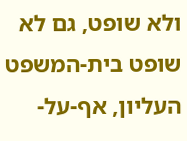ולא שופט, גם לא שופט בית-המשפט העליון, אף-על-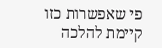פי שאפשרות כזו קיימת להלכה